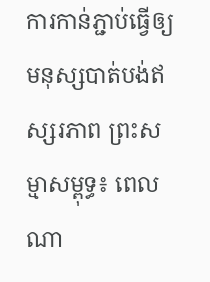ការកាន់ភ្ជាប់ធ្វេីឲ្យមនុស្សបាត់បង់ឥស្សរភាព ព្រះសម្មាសម្ពុទ្ធ៖ ពេលណា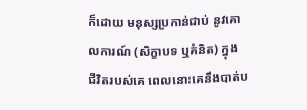ក៏ដោយ មនុស្សប្រកាន់ជាប់ នូវគោលការណ៍ (សិក្ខាបទ ឬគំនិត) ក្នុង ជីវិតរបស់គេ ពេលនោះគេនឹងបាត់ប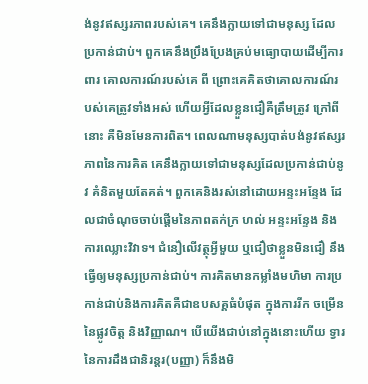ង់នូវឥស្សរភាពរបស់គេ។ គេនឹងក្លាយទៅជាមនុស្ស ដែលប្រកាន់ជាប់។ ពួកគេនឹងប្រឹងប្រែងគ្រប់មធ្យោបាយដេីម្បីការពារ គោលការណ៍របស់គេ ពី ព្រោះគេគិតថាគោលការណ៍របស់គេត្រូវទាំងអស់ ហេីយអ្វីដែលខ្លួនជឿគឺត្រឹមត្រូវ ក្រៅពីនោះ គឺមិនមែនការពិត។ ពេលណាមនុស្សបាត់បង់នូវឥស្សរភាពនៃការគិត គេនឹងក្លាយទៅជាមនុស្សដែលប្រកាន់ជាប់នូវ គំនិតមួយតែគត់។ ពួកគេនិងរស់នៅដោយអន្ទះអន្ទែង ដែលជាចំណុចចាប់ផ្តេីមនៃភាពតក់ក្រ ហល់ អន្ទះអន្ទែង និងការឈ្លោះវិវាទ។ ជំនឿលេីវត្ថុអ្វីមួយ ឬជឿថាខ្លួនមិនជឿ នឹងធ្វេីឲ្យមនុស្សប្រកាន់ជាប់។ ការគិតមានកម្លាំងមហិមា ការប្រកាន់ជាប់និងការគិតគឺជាឧបសគ្គធំបំផុត ក្នុងការរីក ចម្រេីននៃផ្លូវចិត្ត និងវិញ្ញាណ។ បេីយេីងជាប់នៅក្នុងនោះហេីយ ទ្វារនៃការដឹងជានិរន្តរ(បញ្ញា) ក៏នឹងមិ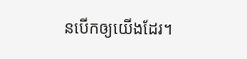នបេីកឲ្យយេីងដែរ។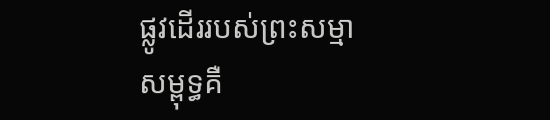ផ្លូវដេីររបស់ព្រះសម្មាសម្ពុទ្ធគឺ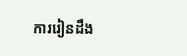ការរៀនដឹង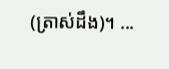(ត្រាស់ដឹង)។ ...